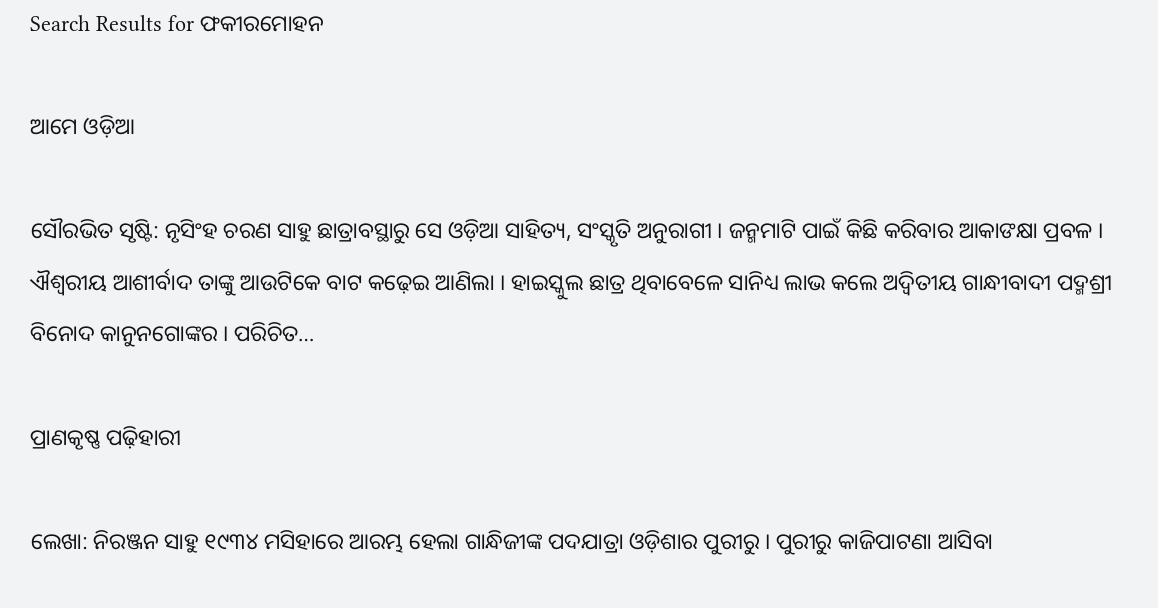Search Results for ଫକୀରମୋହନ

ଆମେ ଓଡ଼ିଆ

ସୌରଭିତ ସୃଷ୍ଟି: ନୃସିଂହ ଚରଣ ସାହୁ ଛାତ୍ରାବସ୍ଥାରୁ ସେ ଓଡ଼ିଆ ସାହିତ୍ୟ, ସଂସ୍କୃତି ଅନୁରାଗୀ । ଜନ୍ମମାଟି ପାଇଁ କିଛି କରିବାର ଆକାଙକ୍ଷା ପ୍ରବଳ । ଐଶ୍ୱରୀୟ ଆଶୀର୍ବାଦ ତାଙ୍କୁ ଆଉଟିକେ ବାଟ କଢ଼େଇ ଆଣିଲା । ହାଇସ୍କୁଲ ଛାତ୍ର ଥିବାବେଳେ ସାନିଧ୍ୟ ଲାଭ କଲେ ଅଦ୍ୱିତୀୟ ଗାନ୍ଧୀବାଦୀ ପଦ୍ମଶ୍ରୀ ବିନୋଦ କାନୁନଗୋଙ୍କର । ପରିଚିତ…

ପ୍ରାଣକୃଷ୍ଣ ପଢ଼ିହାରୀ

ଲେଖା: ନିରଞ୍ଜନ ସାହୁ ୧୯୩୪ ମସିହାରେ ଆରମ୍ଭ ହେଲା ଗାନ୍ଧିଜୀଙ୍କ ପଦଯାତ୍ରା ଓଡ଼ିଶାର ପୁରୀରୁ । ପୁରୀରୁ କାଜିପାଟଣା ଆସିବା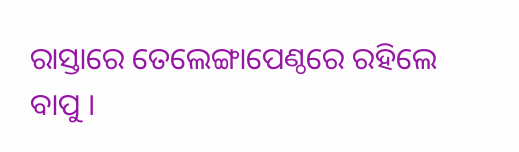ରାସ୍ତାରେ ତେଲେଙ୍ଗାପେଣ୍ଠରେ ରହିଲେ ବାପୁ ।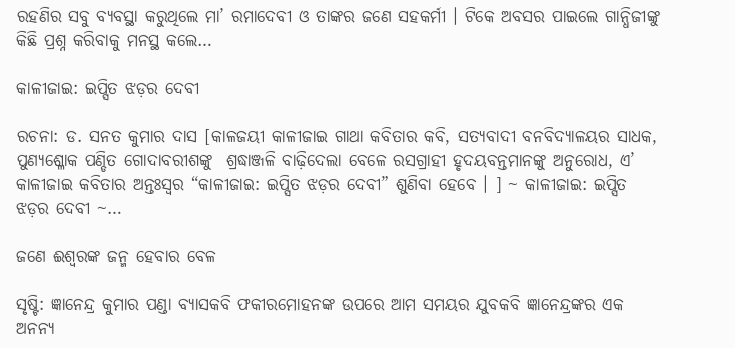ରହଣିର ସବୁ ବ୍ୟବସ୍ଥା କରୁଥିଲେ ମା’ ରମାଦେବୀ ଓ ତାଙ୍କର ଜଣେ ସହକର୍ମୀ । ଟିକେ ଅବସର ପାଇଲେ ଗାନ୍ଧିଜୀଙ୍କୁ କିଛି ପ୍ରଶ୍ନ କରିବାକୁ ମନସ୍ଥ କଲେ…

କାଳୀଜାଇ: ଇପ୍ସିତ ଝଡ଼ର ଦେବୀ

ରଚନା: ଡ. ସନତ କୁମାର ଦାସ [କାଳଜୟୀ କାଳୀଜାଇ ଗାଥା କବିତାର କବି, ସତ୍ୟବାଦୀ ବନବିଦ୍ୟାଳୟର ସାଧକ, ପୁଣ୍ୟଶ୍ଳୋକ ପଣ୍ଡିତ ଗୋଦାବରୀଶଙ୍କୁ  ଶ୍ରଦ୍ଧାଞ୍ଜଳି ବାଢ଼ିଦେଲା ବେଳେ ରସଗ୍ରାହୀ ହୃଦୟବନ୍ତମାନଙ୍କୁ ଅନୁରୋଧ, ଏ’ କାଳୀଜାଇ କବିତାର ଅନ୍ତଃସ୍ବର “କାଳୀଜାଇ: ଇପ୍ସିତ ଝଡ଼ର ଦେବୀ” ଶୁଣିବା ହେବେ । ] ~ କାଳୀଜାଇ: ଇପ୍ସିତ ଝଡ଼ର ଦେବୀ ~…

ଜଣେ ଈଶ୍ବରଙ୍କ ଜନ୍ମ ହେବାର ବେଳ

ସୃଷ୍ଟି: ଜ୍ଞାନେନ୍ଦ୍ର କୁମାର ପଣ୍ଡା ବ୍ୟାସକବି ଫକୀରମୋହନଙ୍କ ଉପରେ ଆମ ସମୟର ଯୁବକବି ଜ୍ଞାନେନ୍ଦ୍ରଙ୍କର ଏକ ଅନନ୍ୟ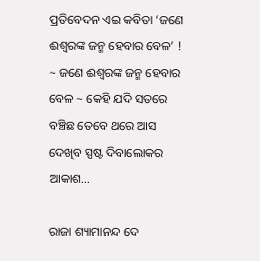ପ୍ରତିବେଦନ ଏଇ କବିତା ‘ଜଣେ ଈଶ୍ବରଙ୍କ ଜନ୍ମ ହେବାର ବେଳ’ ! ~ ଜଣେ ଈଶ୍ବରଙ୍କ ଜନ୍ମ ହେବାର ବେଳ ~ କେହି ଯଦି ସତରେ ବଞ୍ଚିଛ ତେବେ ଥରେ ଆସ ଦେଖିବ ସ୍ପଷ୍ଟ ଦିବାଲୋକର ଆକାଶ…

ରାଜା ଶ୍ୟାମାନନ୍ଦ ଦେ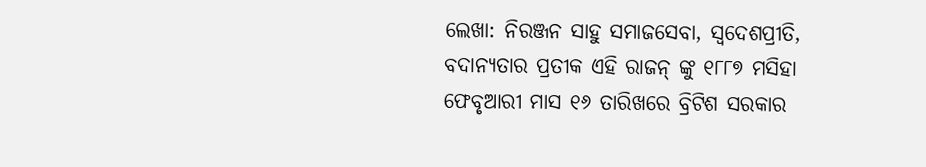ଲେଖା: ନିରଞ୍ଜନ ସାହୁ ସମାଜସେବା, ସ୍ବଦେଶପ୍ରୀତି, ବଦାନ୍ୟତାର ପ୍ରତୀକ ଏହି ରାଜନ୍ ଙ୍କୁ ୧୮୮୭ ମସିହା ଫେବୃଆରୀ ମାସ ୧୬ ତାରିଖରେ ବ୍ରିଟିଶ ସରକାର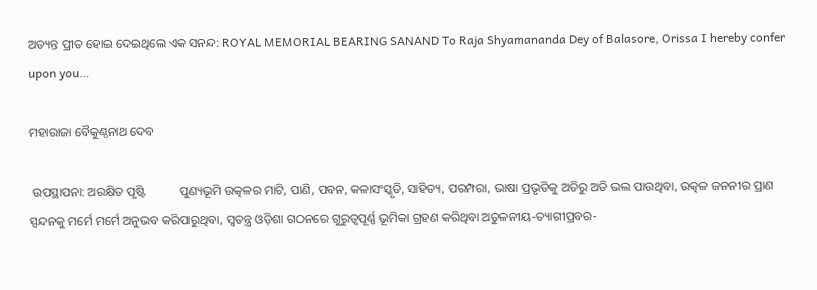ଅତ୍ୟନ୍ତ ପ୍ରୀତ ହୋଇ ଦେଇଥିଲେ ଏକ ସନନ୍ଦ: ROYAL MEMORIAL BEARING SANAND To Raja Shyamananda Dey of Balasore, Orissa I hereby confer upon you…

ମହାରାଜା ବୈକୁଣ୍ଠନାଥ ଦେବ

 ଉପସ୍ଥାପନା: ଅରକ୍ଷିତ ପୃଷ୍ଟି           ପୁଣ୍ୟଭୂମି ଉତ୍କଳର ମାଟି, ପାଣି, ପବନ, କଳାସଂସ୍କୃତି, ସାହିତ୍ୟ, ପରମ୍ପରା, ଭାଷା ପ୍ରଭୃତିକୁ ଅତିରୁ ଅତି ଭଲ ପାଉଥିବା, ଉତ୍କଳ ଜନନୀର ପ୍ରାଣ ସ୍ପନ୍ଦନକୁ ମର୍ମେ ମର୍ମେ ଅନୁଭବ କରିପାରୁଥିବା, ସ୍ୱତନ୍ତ୍ର ଓଡ଼ିଶା ଗଠନରେ ଗୁରୁତ୍ଵପୂର୍ଣ୍ଣ ଭୂମିକା ଗ୍ରହଣ କରିଥିବା ଅତୁଳନୀୟ-ତ୍ୟାଗୀପ୍ରବର-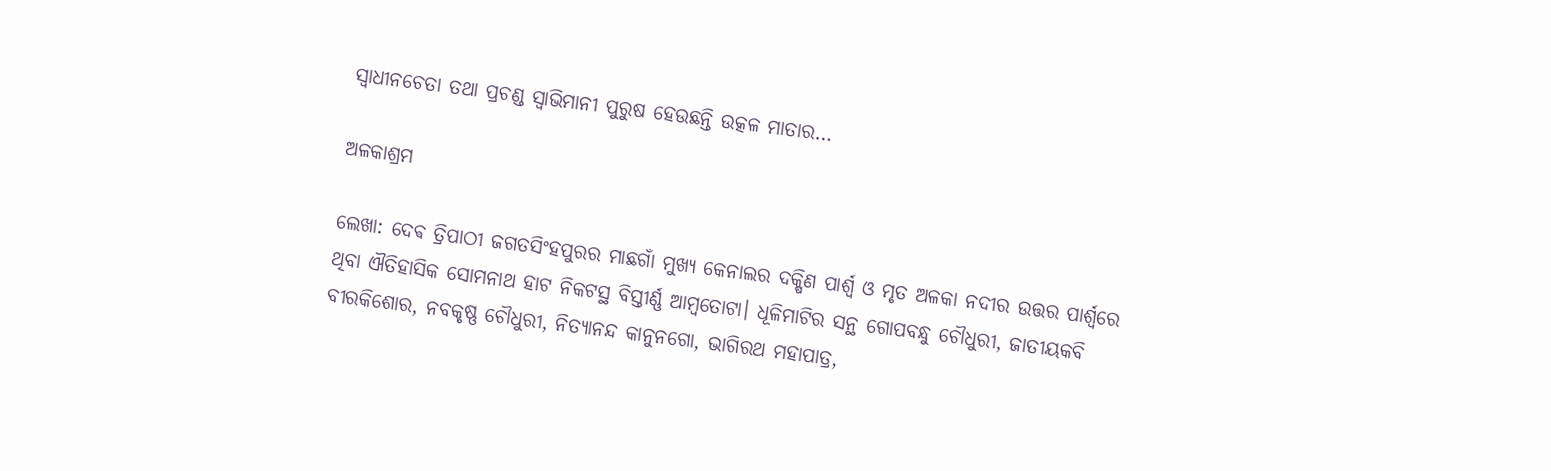ସ୍ୱାଧୀନଚେତା ତଥା ପ୍ରଚଣ୍ଡ ସ୍ୱାଭିମାନୀ ପୁରୁଷ ହେଉଛନ୍ତି ଉତ୍କଳ ମାତାର…

ଅଳକାଶ୍ରମ

ଲେଖା: ଦେଵ ତ୍ରିପାଠୀ ଜଗତସିଂହପୁରର ମାଛଗାଁ ମୁଖ୍ୟ କେନାଲର ଦକ୍ଷିଣ ପାର୍ଶ୍ଵ ଓ ମୃତ ଅଳକା ନଦୀର ଉତ୍ତର ପାର୍ଶ୍ୱରେ ଥିବା ଐତିହାସିକ ସୋମନାଥ ହାଟ ନିକଟସ୍ଥ ବିସ୍ତୀର୍ଣ୍ଣ ଆମ୍ବତୋଟା। ଧୂଳିମାଟିର ସନ୍ଥ ଗୋପବନ୍ଧୁ ଚୌଧୁରୀ, ଜାତୀୟକବି ବୀରକିଶୋର, ନବକୃଷ୍ଣ ଚୌଧୁରୀ, ନିତ୍ୟାନନ୍ଦ କାନୁନଗୋ, ଭାଗିରଥ ମହାପାତ୍ର,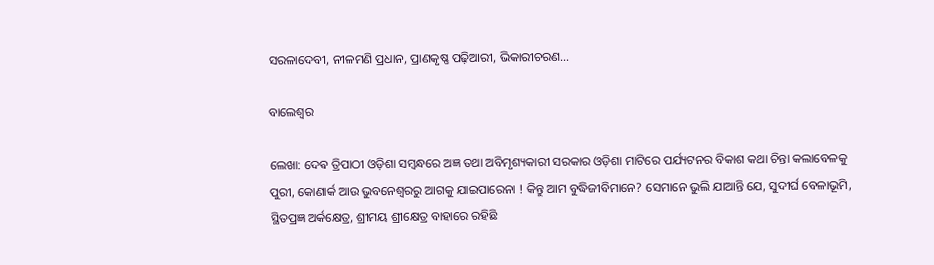ସରଳାଦେବୀ, ନୀଳମଣି ପ୍ରଧାନ, ପ୍ରାଣକୃଷ୍ଣ ପଢ଼ିଆରୀ, ଭିକାରୀଚରଣ…

ବାଲେଶ୍ଵର

ଲେଖା: ଦେଵ ତ୍ରିପାଠୀ ଓଡ଼ିଶା ସମ୍ବନ୍ଧରେ ଅଜ୍ଞ ତଥା ଅବିମୃଶ୍ୟକାରୀ ସରକାର ଓଡ଼ିଶା ମାଟିରେ ପର୍ଯ୍ୟଟନର ବିକାଶ କଥା ଚିନ୍ତା କଲାବେଳକୁ ପୁରୀ, କୋଣାର୍କ ଆଉ ଭୁବନେଶ୍ୱରରୁ ଆଗକୁ ଯାଇପାରେନା ! କିନ୍ତୁ ଆମ ବୁଦ୍ଧିଜୀବିମାନେ? ସେମାନେ ଭୁଲି ଯାଆନ୍ତି ଯେ, ସୁଦୀର୍ଘ ବେଳାଭୂମି, ସ୍ଥିତପ୍ରଜ୍ଞ ଅର୍କକ୍ଷେତ୍ର, ଶ୍ରୀମୟ ଶ୍ରୀକ୍ଷେତ୍ର ବାହାରେ ରହିଛି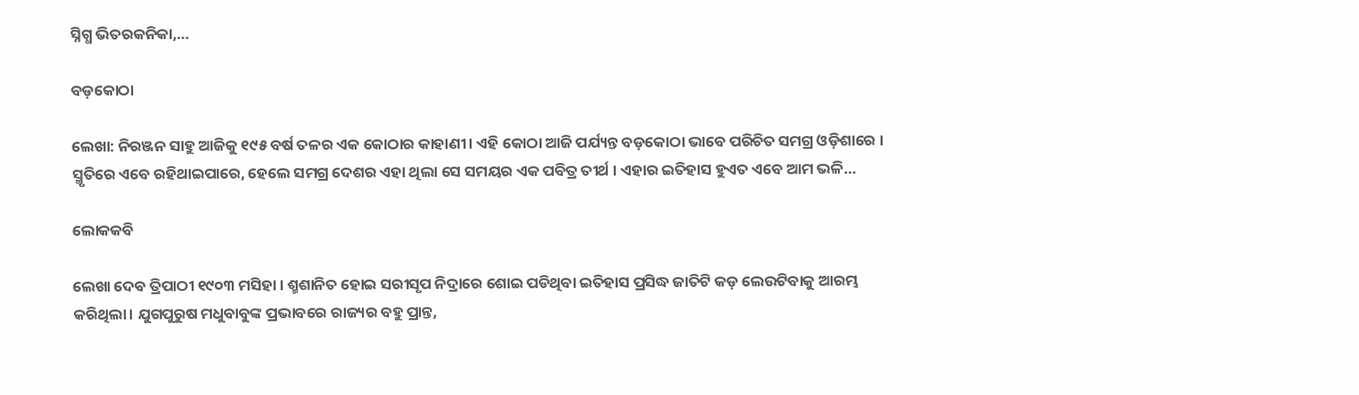ସ୍ନିଗ୍ଧ ଭିତରକନିକା,…

ବଡ଼କୋଠା

ଲେଖା: ନିରଞ୍ଜନ ସାହୁ ଆଜିକୁ ୧୯୫ ବର୍ଷ ତଳର ଏକ କୋଠାର କାହାଣୀ। ଏହି କୋଠା ଆଜି ପର୍ଯ୍ୟନ୍ତ ବଡ଼କୋଠା ଭାବେ ପରିଚିତ ସମଗ୍ର ଓଡ଼ିଶାରେ । ସ୍ମୃତିରେ ଏବେ ରହିଥାଇପାରେ, ହେଲେ ସମଗ୍ର ଦେଶର ଏହା ଥିଲା ସେ ସମୟର ଏକ ପବିତ୍ର ତୀର୍ଥ । ଏହାର ଇତିହାସ ହୁଏତ ଏବେ ଆମ ଭଳି…

ଲୋକକବି

ଲେଖା ଦେଵ ତ୍ରିପାଠୀ ୧୯୦୩ ମସିହା । ଶ୍ମଶାନିତ ହୋଇ ସରୀସୃପ ନିଦ୍ରାରେ ଶୋଇ ପଡିଥିବା ଇତିହାସ ପ୍ରସିଦ୍ଧ ଜାତିଟି କଡ଼ ଲେଉଟିବାକୁ ଆରମ୍ଭ କରିଥିଲା। ଯୁଗପୁରୁଷ ମଧୁବାବୁଙ୍କ ପ୍ରଭାବରେ ରାଜ୍ୟର ବହୁ ପ୍ରାନ୍ତ,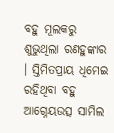ବହୁ ମୂଲକରୁ ଶୁଭୁଥିଲା ରଣହୁଙ୍କାର । ସ୍ତିମିତପ୍ରାୟ ଧିମେଇ ରହିଥିବା ବହୁ ଆଗ୍ନେୟଉତ୍ସ ସାମିଲ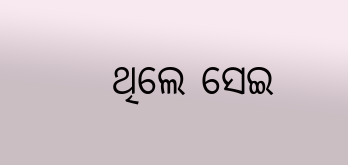ଥିଲେ ସେଇ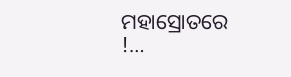ମହାସ୍ରୋତରେ !…